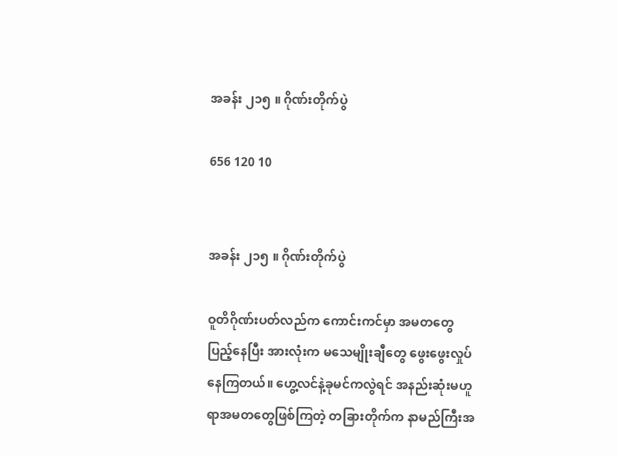အခန်း ၂၁၅ ။ ဂိုဏ်းတိုက်ပွဲ

656 120 10


အခန်း ၂၁၅ ။ ဂိုဏ်းတိုက်ပွဲ

ဝူတိဂိုဏ်းပတ်လည်က ကောင်းကင်မှာ အမတတွေပြည့်နေပြီး အားလုံးက မသေမျိုးချီတွေ ဖွေးဖွေးလှုပ်နေကြတယ်။ ဟွေ့လင်နဲ့ခုမင်ကလွဲရင် အနည်းဆုံးမဟူရာအမတတွေဖြစ်ကြတဲ့ တခြားတိုက်က နာမည်ကြီးအ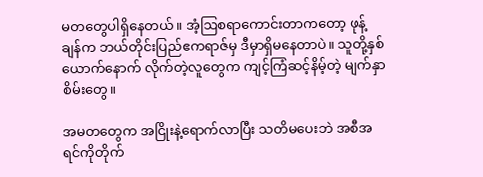မတတွေပါရှိနေတယ်။ အံ့ဩစရာကောင်းတာကတော့ ဖုန့်ချန်က ဘယ်တိုင်းပြည်ဧကရာဇ်မှ ဒီမှာရှိမနေတာပဲ။ သူတို့နှစ်ယောက်နောက် လိုက်တဲ့လူတွေက ကျင့်ကြံဆင့်နိမ့်တဲ့ မျက်နှာစိမ်းတွေ။

အမတတွေက အငြိုးနဲ့ရောက်လာပြီး သတိမပေးဘဲ အစီအရင်ကိုတိုက်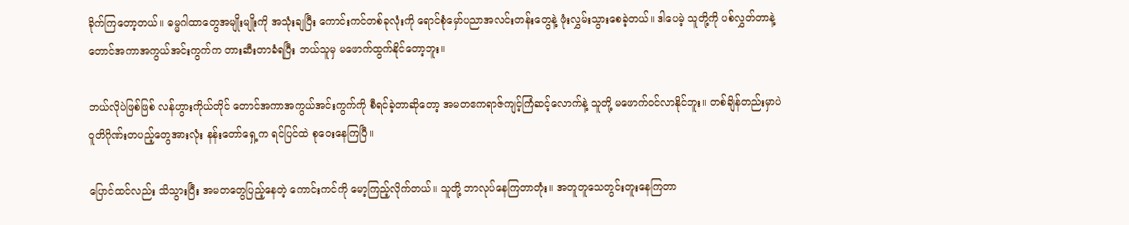ခိုက်ကြတော့တယ်။ ဓမ္မဂါထာတွေအမျိုးမျိုးကို အသုံးချပြီး ကောင်းကင်တစ်ခုလုံးကို ရောင်စုံမှော်ပညာအလင်းတန်းတွေနဲ့ ဖုံးလွှမ်းသွားစေခဲ့တယ်။ ဒါပေမဲ့ သူတို့ကို ပစ်လွှတ်တာနဲ့ ‌ တောင်အကာအကွယ်အင်းကွက်က တားဆီးတာခံရပြီး ဘယ်သူမှ မဖောက်ထွက်နိုင်တော့ဘူး။

ဘယ်လိုပဲဖြစ်ဖြစ် လန်ဟွားကိုယ်တိုင် တောင်အကာအကွယ်အင်းကွက်ကို စီရင်ခဲ့တာ‌ဆိုတော့ အမတဧကရာဇ်ကျင့်ကြံဆင့်လောက်နဲ့ သူတို့ မဖောက်ဝင်လာနိုင်ဘူး။ တစ်ချိန်တည်းမှာပဲ ဝူတိဂိုဏ်းတပည့်တွေအားလုံး နန်း‌တော်ရှေ့က ရင်ပြင်ထဲ စုဝေးနေကြပြီ။

ပြောင်ထင်လည်း သိသွားပြီး အမတတွေပြည့်နေတဲ့ ကောင်းကင်ကို မော့ကြည့်လိုက်တယ်။ သူတို့ ဘာလုပ်နေကြတာတုံး။ အတူတူသေတွင်းတူးနေကြတာ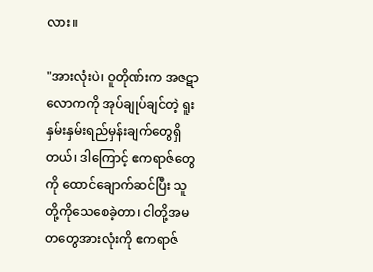လား။

"အားလုံးပဲ၊ ဝူတိုဏ်းက အဇဋာလောကကို အုပ်ချုပ်ချင်တဲ့ ရူးနှမ်းနှမ်းရည်မှန်းချက်တွေရှိတယ်၊ ဒါကြောင့် ဧကရာဇ်တွေကို ထောင်ချောက်ဆင်ပြီး သူတို့ကိုသေစေခဲ့တာ၊ ငါတို့အမတတွေအားလုံးကို ဧကရာဇ်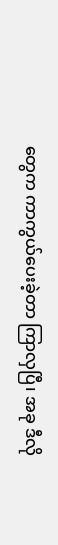တွေက ကာကွယ်ပေးခဲ့တာ ကြာလှပြီ၊ အခု ဒီလို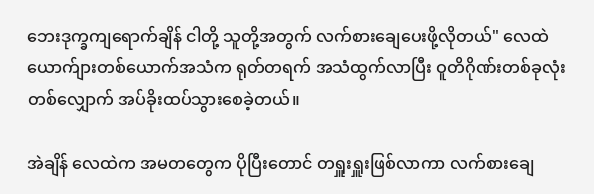ဘေးဒုက္ခကျရောက်ချိန် ငါတို့ သူတို့အတွက် လက်စားချေပေးဖို့လိုတယ်" လေထဲ ယောက်ျားတစ်ယောက်အသံက ရုတ်တရက် အသံထွက်လာပြီး ဝူတိဂိုဏ်းတစ်ခုလုံးတစ်လျှောက် အပ်ခိုးထပ်သွားစေခဲ့တယ်။

အဲချိန် လေထဲက အမတတွေက ပိုပြီးတောင် တရှူးရှူးဖြစ်လာကာ လက်စားချေ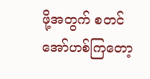ဖို့အတွက် စတင်အော်ဟစ်ကြတော့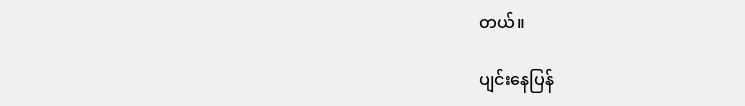တယ်။

ပျင်းနေပြန်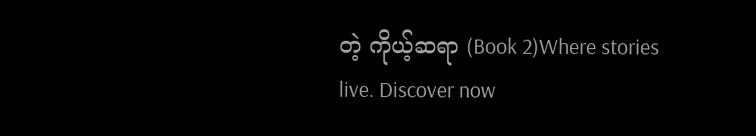တဲ့ ကိုယ့်ဆရာ (Book 2)Where stories live. Discover now